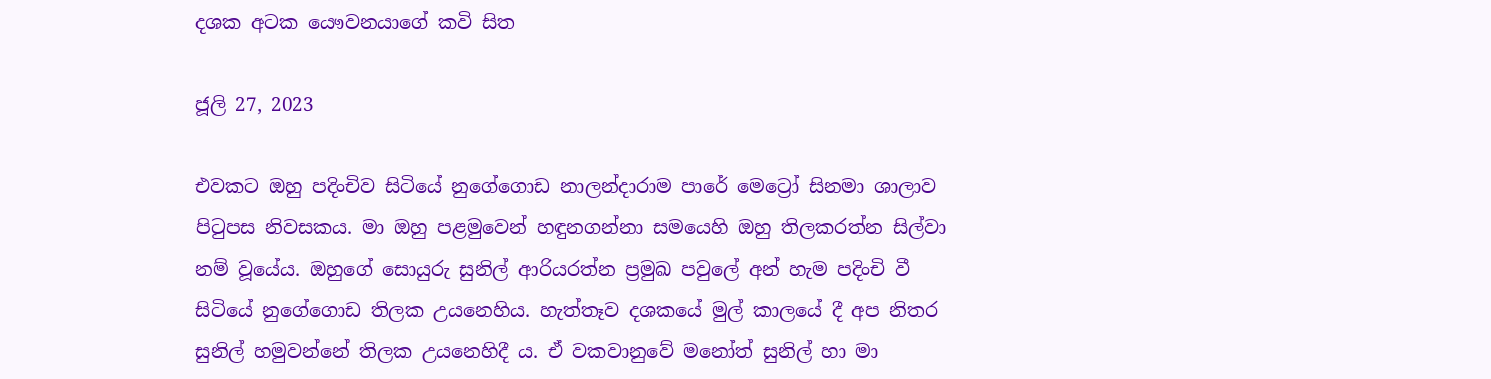දශක අටක යෞවනයාගේ කවි සිත

ජූලි 27, 2023

එවකට ඔහු පදිංචිව සිටියේ නුගේගොඩ නාලන්දාරාම පාරේ මෙට්‍රෝ සිනමා ශාලාව පිටුපස නිවසකය. මා ඔහු පළමුවෙන් හඳුනගන්නා සමයෙහි ඔහු තිලකරත්න සිල්වා නම් වූයේය. ඔහුගේ සොයුරු සුනිල් ආරියරත්න ප්‍රමුඛ පවුලේ අන් හැම පදිංචි වී සිටියේ නුගේගොඩ තිලක උයනෙහිය. හැත්තෑව දශකයේ මුල් කාලයේ දී අප නිතර සුනිල් හමුවන්නේ තිලක උයනෙහිදී ය. ඒ වකවානුවේ මනෝත් සුනිල් හා මා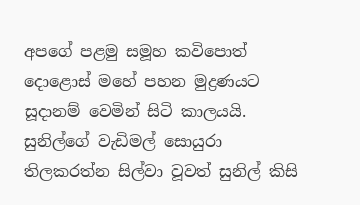අපගේ පළමු සමූහ කවිපොත් දොළොස් මහේ පහන මුද්‍රණයට සූදානම් වෙමින් සිටි කාලයයි. සුනිල්ගේ වැඩිමල් සොයුරා තිලකරත්න සිල්වා වූවත් සුනිල් කිසි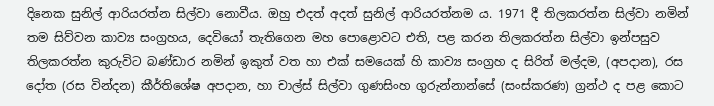දිනෙක සුනිල් ආරියරත්න සිල්වා නොවීය. ඔහු එදත් අදත් සුනිල් ආරියරත්නම ය. 1971 දී තිලකරත්න සිල්වා නමින් තම සිව්වන කාව්‍ය සංග්‍රහය, දෙවියෝ තැතිගෙන මහ පොළොවට එති, පළ කරන තිලකරත්න සිල්වා ඉන්පසුව තිලකරත්න කුරුවිට බණ්ඩාර නමින් ඉකුත් වත හා එක් සමයෙක් හි කාව්‍ය සංග්‍රහ ද සිරිත් මල්දම, (අපදාන), රස දෝත (රස වින්දන) කීර්තිශේෂ අපදාන, හා චාල්ස් සිල්වා ගුණසිංහ ගුරුන්නාන්සේ (සංස්කරණ) ග්‍රන්ථ ද පළ කොට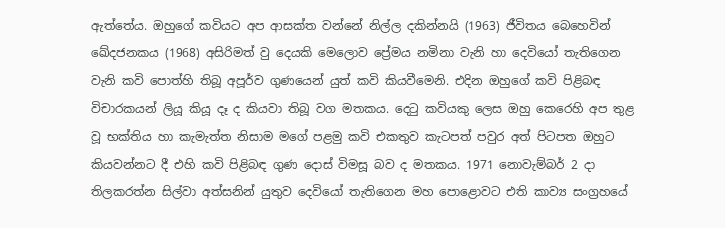ඇත්තේය. ඔහුගේ කවියට අප ආසක්ත වන්නේ නිල්ල දකින්නයි (1963) ජීවිතය බෙහෙවින් ඛේදජනකය (1968) අසිරිමත් වු දෙයකි මෙලොව ප්‍රේමය නමිනා වැනි හා දෙවියෝ තැතිගෙන වැනි කවි පොත්හි තිබූ අපූර්ව ගුණයෙන් යුත් කවි කියවීමෙනි. එදින ඔහුගේ කවි පිළිබඳ විචාරකයන් ලියූ කියූ දෑ ද කියවා තිබූ වග මතකය. දෙටු කවියකු ලෙස ඔහු කෙරෙහි අප තුළ වූ භක්තිය හා කැමැත්ත නිසාම මගේ පළමු කවි එකතුව කැටපත් පවුර අත් පිටපත ඔහුට කියවන්නට දී එහි කවි පිළිබඳ ගුණ දොස් විමසූ බව ද මතකය. 1971 නොවැම්බර් 2 දා තිලකරත්න සිල්වා අත්සනින් යුතුව දෙවියෝ තැතිගෙන මහ පොළොවට එති කාව්‍ය සංග්‍රහයේ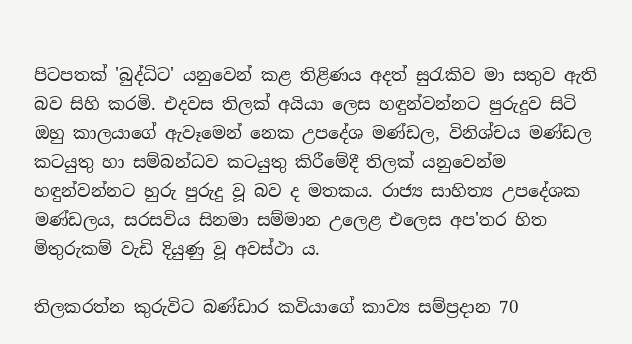පිටපතක් 'බුද්ධිට' යනුවෙන් කළ තිළිණය අදත් සුරැකිව මා සතුව ඇති බව සිහි කරමි. එදවස තිලක් අයියා ලෙස හඳුන්වන්නට පුරුදුව සිටි ඔහු කාලයාගේ ඇවෑමෙන් නෙක උපදේශ මණ්ඩල, විනිශ්චය මණ්ඩල කටයුතු හා සම්බන්ධව කටයුතු කිරීමේදී තිලක් යනුවෙන්ම හඳුන්වන්නට හුරු පුරුදු වූ බව ද මතකය. රාජ්‍ය සාහිත්‍ය උපදේශක මණ්ඩලය, සරසවිය සිනමා සම්මාන උලෙළ එලෙස අප'තර හිත මිතුරුකම් වැඩි දියුණු වූ අවස්ථා ය.

තිලකරත්න කුරුවිට බණ්ඩාර කවියාගේ කාව්‍ය සම්ප්‍රදාන 70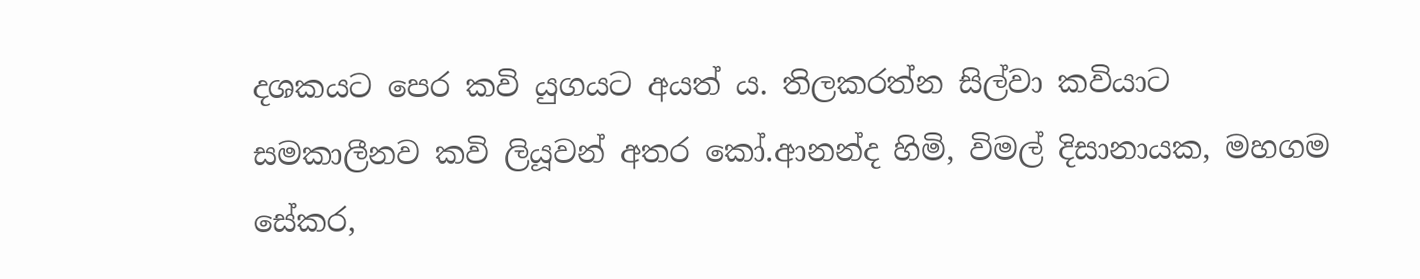දශකයට පෙර කවි යුගයට අයත් ය. තිලකරත්න සිල්වා කවියාට සමකාලීනව කවි ලියූවන් අතර කෝ.ආනන්ද හිමි, විමල් දිසානායක, මහගම සේකර,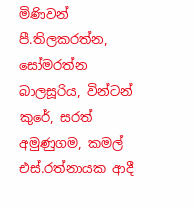මිණිවන් පී.තිලකරත්න, සෝමරත්න බාලසූරිය, වින්ටන් කුරේ, සරත් අමුණුගම, කමල් එස්.රත්නායක ආදී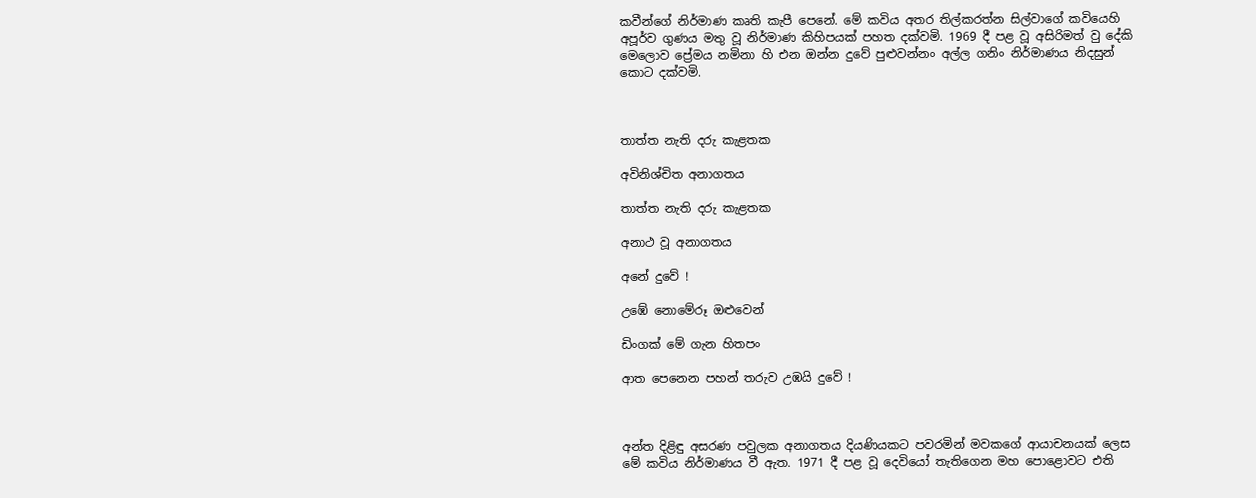කවීන්ගේ නිර්මාණ කෘති කැපී පෙනේ. මේ කවිය අතර තිල්කරත්න සිල්වාගේ කවියෙහි අපූර්ව ගුණය මතු වූ නිර්මාණ කිහිපයක් පහත දක්වමි. 1969 දී පළ වූ අසිරිමත් වු දේකි මෙලොව ප්‍රේමය නමිනා හි එන ඔන්න දුවේ පුළුවන්නං අල්ල ගනිං නිර්මාණය නිදසුන් කොට දක්වමි.



තාත්ත නැති දරු කැළතක

අවිනිශ්චිත අනාගතය

තාත්ත නැති දරු කැළතක

අනාථ වූ අනාගතය

අනේ දුවේ !

උඹේ නොමේරූ ඔළුවෙන්

ඩිංගක් මේ ගැන හිතපං

ආත පෙනෙන පහන් තරුව උඹයි දුවේ !



අන්ත දිළිඳු අසරණ පවුලක අනාගතය දියණියකට පවරමින් මවකගේ ආයාචනයක් ලෙස මේ කවිය නිර්මාණය වී ඇත. 1971 දී පළ වූ දෙවියෝ තැතිගෙන මහ පොළොවට එති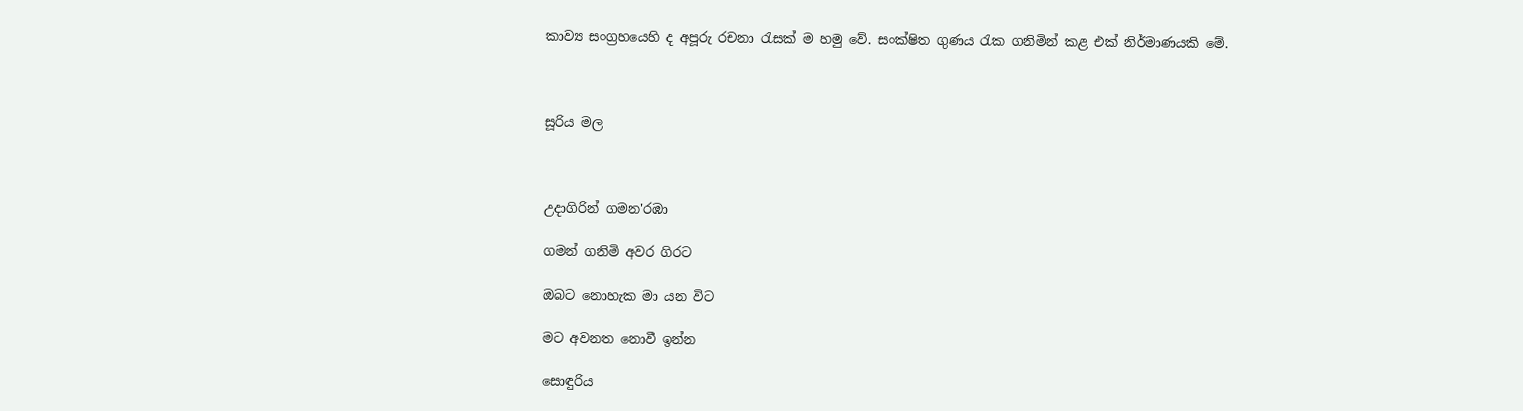කාව්‍ය සංග්‍රහයෙහි ද අපූරු රචනා රැසක් ම හමු වේ. සංක්ෂිත ගුණය රැක ගනිමින් කළ එක් නිර්මාණයකි මේ.



සූරිය මල



උදාගිරින් ගමන'රඹා

ගමන් ගනිමි අවර ගිරට

ඔබට නොහැක මා යන විට

මට අවනත නොවී ඉන්න

සොඳුරිය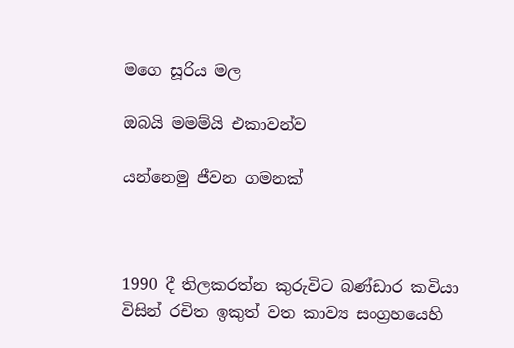මගෙ සූරිය මල

ඔබයි මමම්යි එකාවන්ව

යන්නෙමු ජීවන ගමනක්



1990 දී තිලකරත්න කුරුවිට බණ්ඩාර කවියා විසින් රචිත ඉකුත් වත කාව්‍ය සංග්‍රහයෙහි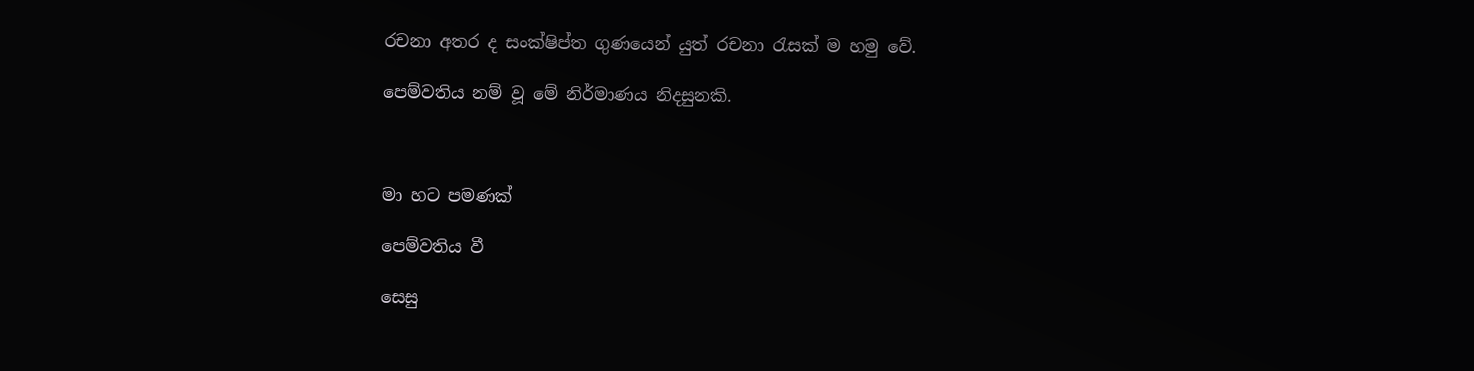රචනා අතර ද සංක්ෂිප්ත ගුණයෙන් යුත් රචනා රැසක් ම හමු වේ.

පෙම්වතිය නම් වූ මේ නිර්මාණය නිදසුනකි.



මා හට පමණක්

පෙම්වතිය වී

සෙසු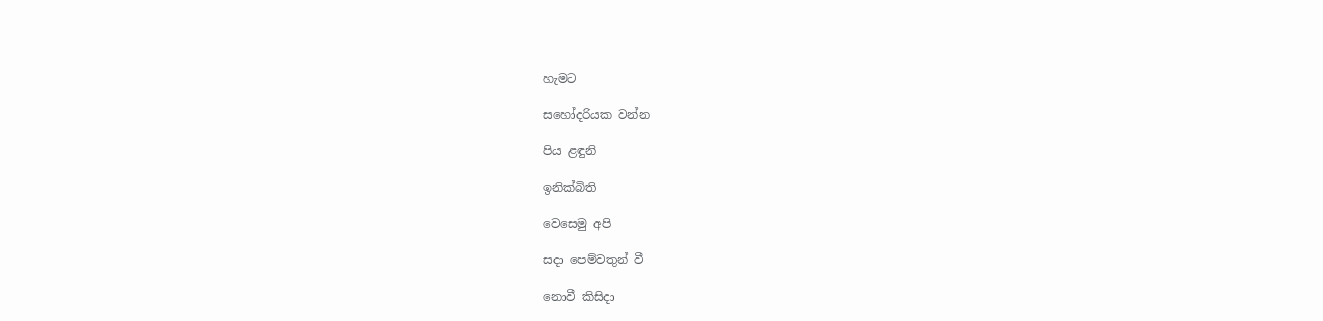හැමට

සහෝදරියක වන්න

පිය ළඳුනි

ඉනික්බිති

වෙසෙමු අපි

සදා පෙම්වතුන් වී

නොවී කිසිදා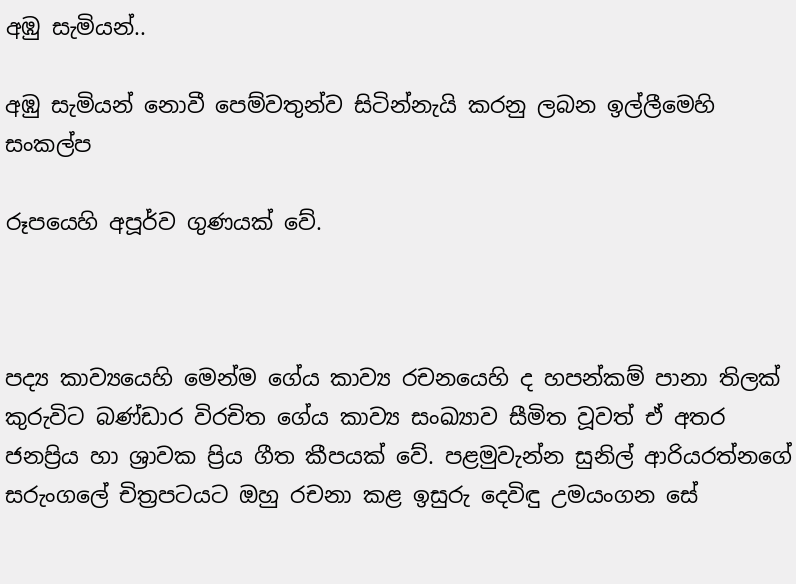අඹු සැමියන්..

අඹු සැමියන් නොවී පෙම්වතුන්ව සිටින්නැයි කරනු ලබන ඉල්ලීමෙහි සංකල්ප

රූපයෙහි අපූර්ව ගුණයක් වේ.



පද්‍ය කාව්‍යයෙහි මෙන්ම ගේය කාව්‍ය රචනයෙහි ද හපන්කම් පානා තිලක් කුරුවිට බණ්ඩාර විරචිත ගේය කාව්‍ය සංඛ්‍යාව සීමිත වූවත් ඒ අතර ජනප්‍රිය හා ශ්‍රාවක ප්‍රිය ගීත කීපයක් වේ. පළමුවැන්න සුනිල් ආරියරත්නගේ සරුංගලේ චිත්‍රපටයට ඔහු රචනා කළ ඉසුරු දෙවිඳු උමයංගන සේ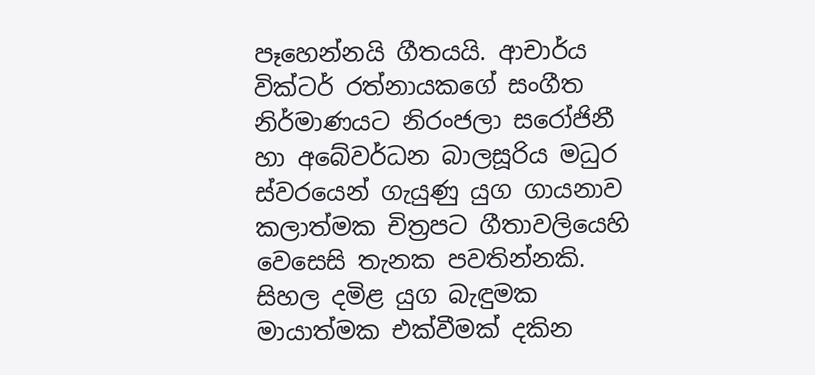පෑහෙන්නයි ගීතයයි. ආචාර්ය වික්ටර් රත්නායකගේ සංගීත නිර්මාණයට නිරංජලා සරෝජිනී හා අබේවර්ධන බාලසූරිය මධුර ස්වරයෙන් ගැයුණු යුග ගායනාව කලාත්මක චිත්‍රපට ගීතාවලියෙහි වෙසෙසි තැනක පවතින්නකි. සිහල දමිළ යුග බැඳුමක මායාත්මක එක්වීමක් දකින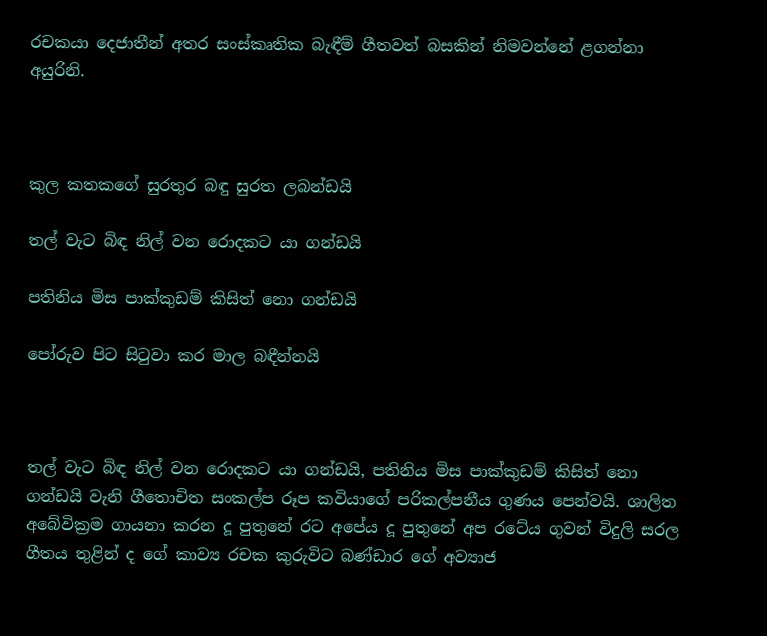රචකයා දෙජාතීන් අතර සංස්කෘතික බැඳීම් ගීතවත් බසකින් නිමවන්නේ ළගන්නා අයුරිනි.



කුල කතකගේ සුරතුර බඳු සුරත ලබන්ඩයි

තල් වැට බිඳ නිල් වන රොදකට යා ගන්ඩයි

පතිනිය මිස පාක්කුඩම් කිසිත් නො ගන්ඩයි

පෝරුව පිට සිටුවා කර මාල බඳීන්නයි



තල් වැට බිඳ නිල් වන රොදකට යා ගන්ඩයි, පතිනිය මිස පාක්කුඩම් කිසිත් නො ගන්ඩයි වැනි ගීතොචිත සංකල්ප රූප කවියාගේ පරිකල්පනීය ගුණය පෙන්වයි. ශාලිත අබේවික්‍රම ගායනා කරන දූ පුතුනේ රට අපේය දූ පුතුනේ අප රටේය ගුවන් විදුලි සරල ගීතය තුළින් ද ගේ කාව්‍ය රචක කුරුවිට බණ්ඩාර ගේ අව්‍යාජ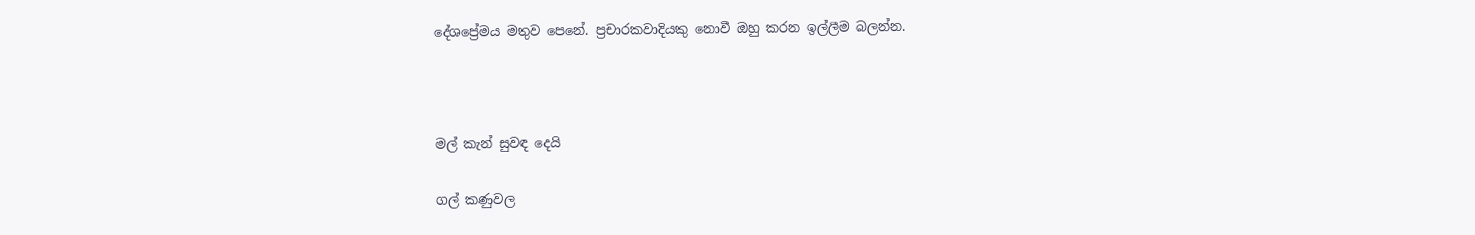දේශප්‍රේමය මතුව පෙනේ. ප්‍රචාරකවාදියකු නොවී ඔහු කරන ඉල්ලීම බලන්න.



මල් කැන් සුවඳ දෙයි

ගල් කණුවල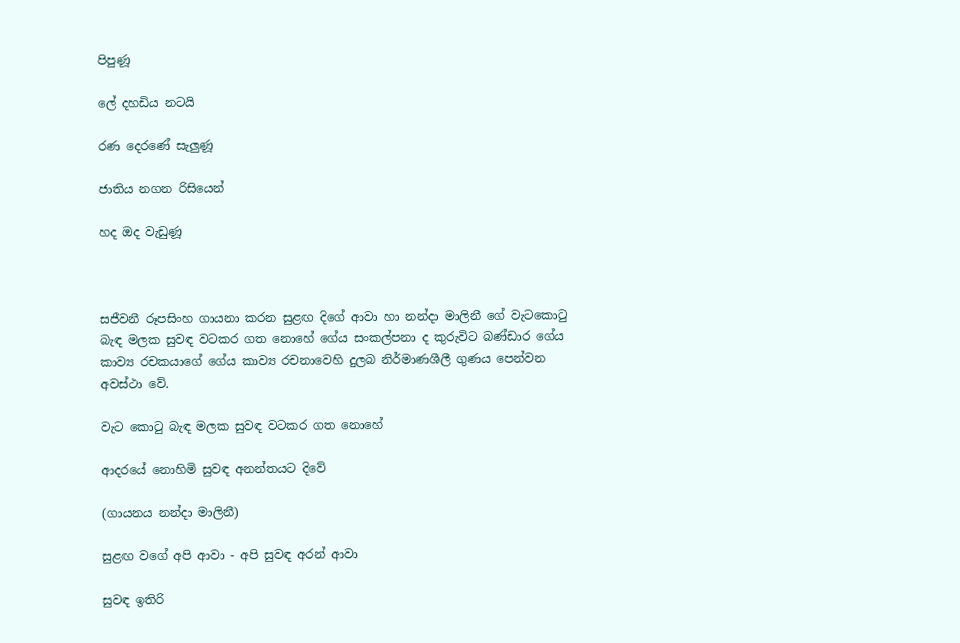පිපුණූ

ලේ දහඩිය නටයි

රණ දෙරණේ සැලුණූ

ජාතිය නගන රිසියෙන්

හද ඔද වැඩුණූ



සජීවනී රූපසිංහ ගායනා කරන සුළඟ දිගේ ආවා හා නන්දා මාලිනී ගේ වැටකොටු බැඳ මලක සුවඳ වටකර ගත නොහේ ගේය සංකල්පනා ද කුරුවිට බණ්ඩාර ගේය කාව්‍ය රචකයාගේ ගේය කාව්‍ය රචනාවෙහි දුලබ නිර්මාණශීලී ගුණය පෙන්වන අවස්ථා වේ.

වැට කොටු බැඳ මලක සුවඳ වටකර ගත නොහේ

ආදරයේ නොහිමි සුවඳ අනන්තයට දිවේ

(ගායනය නන්දා මාලිනී)

සුළඟ වගේ අපි ආවා - අපි සුවඳ අරන් ආවා

සුවඳ ඉතිරි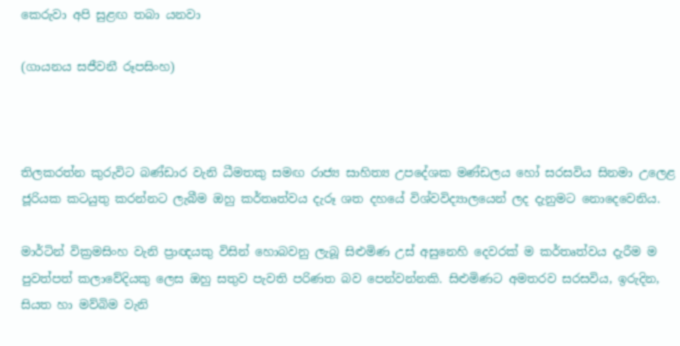කෙරුවා අපි සුළඟ තබා යනවා

(ගායනය සජීවනී රූපසිංහ)



තිලකරත්න කුරුවිට බණ්ඩාර වැනි ධීමතකු සමඟ රාජ්‍ය සාහිත්‍ය උපදේශක මණ්ඩලය හෝ සරසවිය සිනමා උලෙළ ජූරියක කටයුතු කරන්නට ලැබීම ඔහු කර්තෘත්වය දැරූ ශත දහයේ විශ්වවිද්‍යාලයෙන් ලද දැනුමට නොදෙවෙනිය.

මාර්ටින් වික්‍රමසිංහ වැනි ප්‍රාඥයකු විසින් හොබවනු ලැබූ සිළුමිණ උස් අසුනෙහි දෙවරක් ම කර්තෘත්වය දැරීම ම පුවත්පත් කලාවේදියකු ලෙස ඔහු සතුව පැවති පරිණත බව පෙන්වන්නකි. සිළුමිණට අමතරව සරසවිය, ඉරුදින, සියත හා මව්බිම වැනි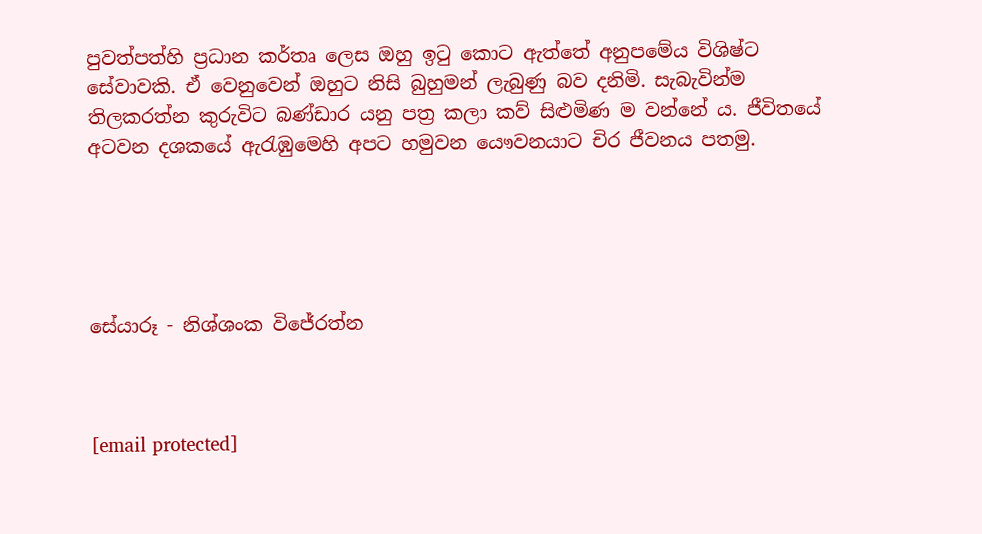පුවත්පත්හි ප්‍රධාන කර්තෘ ලෙස ඔහු ඉටු කොට ඇත්තේ අනුපමේය විශිෂ්ට සේවාවකි. ඒ වෙනුවෙන් ඔහුට නිසි බුහුමන් ලැබුණු බව දනිමි. සැබැවින්ම තිලකරත්න කුරුවිට බණ්ඩාර යනු පත්‍ර කලා කව් සිළුමිණ ම වන්නේ ය. ජීවිතයේ අටවන දශකයේ ඇරැඹුමෙහි අපට හමුවන යෞවනයාට චිර ජීවනය පතමු.





සේයාරූ - නිශ්ශංක විජේරත්න



[email protected]